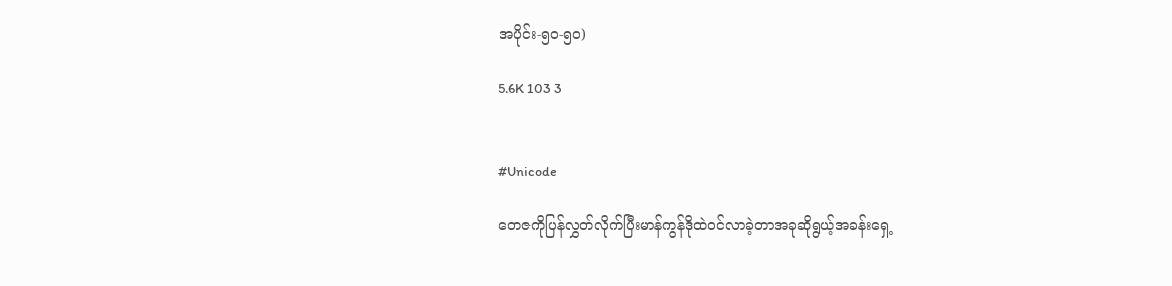အပိုင်း-၅၀-၅၀)

5.6K 103 3


#Unicode

တေဇကိုပြန်လွှတ်လိုက်ပြီးမာန်ကွန်ဒိုထဲဝင်လာခဲ့တာအခုဆိုရွယ့်အခန်းရှေ့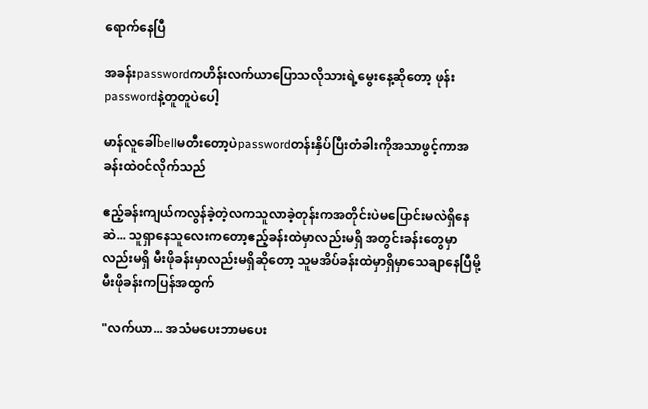ရောက်နေပြီ

အခန်းpasswordကဟိန်းလက်ယာပြောသလိုသားရဲ့မွေးနေ့ဆိုတော့ ဖုန်းpasswordနဲ့တူတူပဲပေါ့

မာန်လူခေါ်bellမတီးတော့ပဲpasswordတန်းနှိပ်ပြီးတံခါးကိုအသာဖွင့်ကာအခန်းထဲဝင်လိုက်သည်

ဧည့်ခန်းကျယ်ကလွန်ခဲ့တဲ့လကသူလာခဲ့တုန်းကအတိုင်းပဲမပြောင်းမလဲရှိနေဆဲ... သူရှာနေသူလေးကတော့ဧည့်ခန်းထဲမှာလည်းမရှိ အတွင်းခန်းတွေမှာလည်းမရှိ မီးဖိုခန်းမှာလည်းမရှိဆိုတော့ သူမအိပ်ခန်းထဲမှာရှိမှာသေချာနေပြီမို့ မီးဖိုခန်းကပြန်အထွက်

"လက်ယာ... အသံမပေးဘာမပေး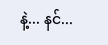နဲ့... နင်...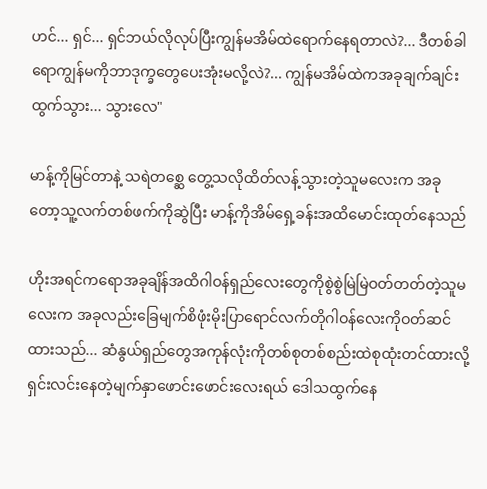ဟင်... ရှင်... ရှင်ဘယ်လိုလုပ်ပြီးကျွန်မအိမ်ထဲရောက်နေရတာလဲ?... ဒီတစ်ခါရောကျွန်မကိုဘာဒုက္ခတွေပေးအုံးမလို့လဲ?... ကျွန်မအိမ်ထဲကအခုချက်ချင်းထွက်သွား... သွားလေ"

မာန့်ကိုမြင်တာနဲ့ သရဲတစ္ဆေ တွေ့သလိုထိတ်လန့်သွားတဲ့သူမလေးက အခုတော့သူ့လက်တစ်ဖက်ကိုဆွဲပြီး မာန့်ကိုအိမ်ရှေ့ခန်းအထိမောင်းထုတ်နေသည်

ဟိုးအရင်ကရောအခုချိန်အထိဂါဝန်ရှည်လေးတွေကိုစွဲစွဲမြဲမြဲဝတ်တတ်တဲ့သူမလေးက အခုလည်းခြေမျက်စိဖုံးမိုးပြာရောင်လက်တိုဂါဝန်လေးကိုဝတ်ဆင်ထားသည်... ဆံနွယ်ရှည်တွေအကုန်လုံးကိုတစ်စုတစ်စည်းထဲစုထုံးတင်ထားလို့ ရှင်းလင်းနေတဲ့မျက်နှာဖောင်းဖောင်းလေးရယ် ဒေါသထွက်နေ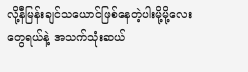လို့နီမြန်းချင်သယောင်ဖြစ်နေတဲ့ပါးမို့မို့လေးတွေရယ်နဲ့ အသက်သုံးဆယ်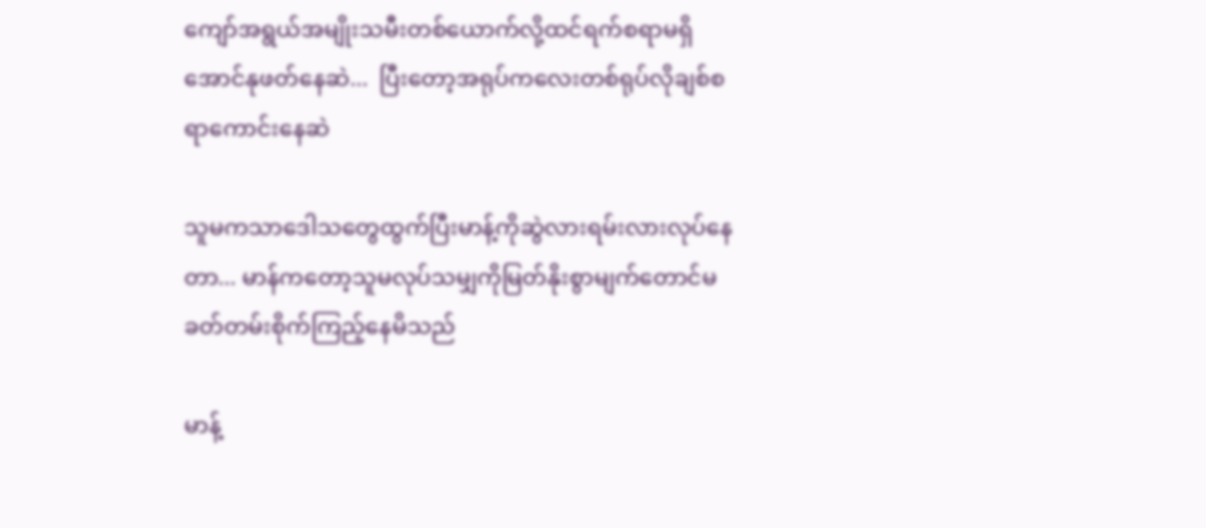ကျော်အရွယ်အမျိုးသမီးတစ်ယောက်လို့ထင်ရက်စရာမရှိအောင်နုဖတ်နေဆဲ...  ပြီးတော့အရုပ်ကလေးတစ်ရုပ်လိုချစ်စရာကောင်းနေဆဲ

သူမကသာဒေါသတွေထွက်ပြီးမာန့်ကိုဆွဲလားရမ်းလားလုပ်နေတာ... မာန်ကတော့သူမလုပ်သမျှကိုမြတ်နိုးစွာမျက်တောင်မခတ်တမ်းစိုက်ကြည့်နေမိသည်

မာန့်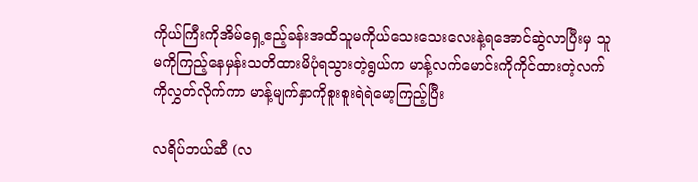ကိုယ်ကြီးကိုအိမ်ရှေ့ဧည့်ခန်းအထိသူမကိုယ်သေးသေးလေးနဲ့ရအောင်ဆွဲလာပြီးမှ သူမကိုကြည့်နေမှန်းသတိထားမိပုံရသွားတဲ့ရွယ်က မာန့်လက်မောင်းကိုကိုင်ထားတဲ့လက်ကိုလွှတ်လိုက်ကာ မာန့်မျက်နှာကိုစူးစူးရဲရဲမော့ကြည့်ပြီး

လရိပ်ဘယ်ဆီ (လ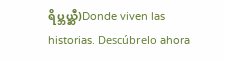ရိပ္ဘယ္ဆီ)Donde viven las historias. Descúbrelo ahora